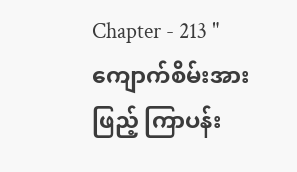Chapter - 213 "ကျောက်စိမ်းအားဖြည့် ကြာပန်း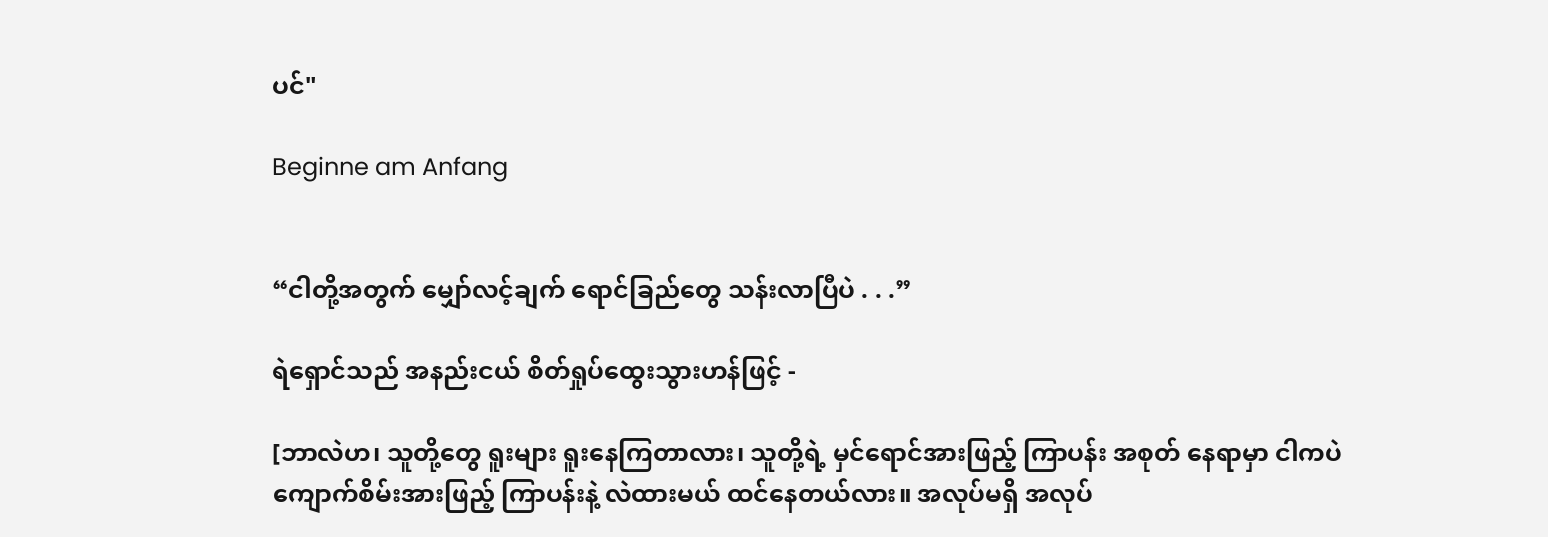ပင်"

Beginne am Anfang


“ငါတို့အတွက် မျှော်လင့်ချက် ရောင်ခြည်တွေ သန်းလာပြီပဲ . . .”

ရဲရှောင်သည် အနည်းငယ် စိတ်ရှုပ်ထွေးသွားဟန်ဖြင့် -

[ဘာလဲဟ၊ သူတို့တွေ ရူးများ ရူးနေကြတာလား၊ သူတို့ရဲ့ မှင်ရောင်အားဖြည့် ကြာပန်း အစုတ် နေရာမှာ ငါကပဲ ကျောက်စိမ်းအားဖြည့် ကြာပန်းနဲ့ လဲထားမယ် ထင်နေတယ်လား။ အလုပ်မရှိ အလုပ်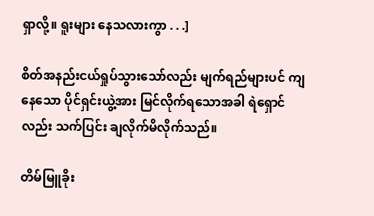ရှာလို့။ ရူးများ နေသလားကွာ . . .]

စိတ်အနည်းငယ်ရှုပ်သွားသော်လည်း မျက်ရည်များပင် ကျနေသော ပိုင်ရှင်းယွဲ့အား မြင်လိုက်ရသောအခါ ရဲရှောင်လည်း သက်ပြင်း ချလိုက်မိလိုက်သည်။

တိမ်မြူခိုး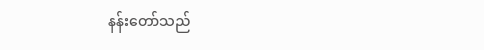နန်းတော်သည်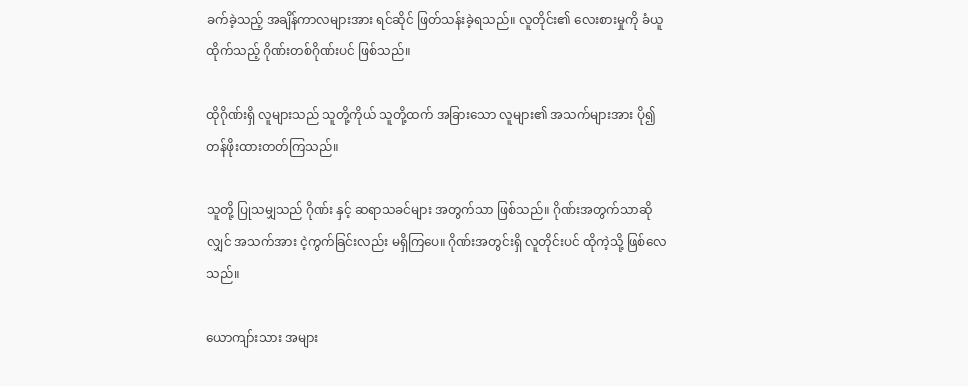ခက်ခဲ့သည့် အချိန်ကာလများအား ရင်ဆိုင် ဖြတ်သန်းခဲ့ရသည်။ လူတိုင်း၏ လေးစားမှုကို ခံယူထိုက်သည့် ဂိုဏ်းတစ်ဂိုဏ်းပင် ဖြစ်သည်။

ထိုဂိုဏ်းရှိ လူများသည် သူတို့ကိုယ် သူတို့ထက် အခြားသော လူများ၏ အသက်များအား ပို၍ တန်ဖိုးထားတတ်ကြသည်။

သူတို့ ပြုသမျှသည် ဂိုဏ်း နှင့် ဆရာသခင်များ အတွက်သာ ဖြစ်သည်။ ဂိုဏ်းအတွက်သာဆိုလျှင် အသက်အား ငဲ့ကွက်ခြင်းလည်း မရှိကြပေ။ ဂိုဏ်းအတွင်းရှိ လူတိုင်းပင် ထိုကဲ့သို့ ဖြစ်လေသည်။

ယောကျာ်းသား အများ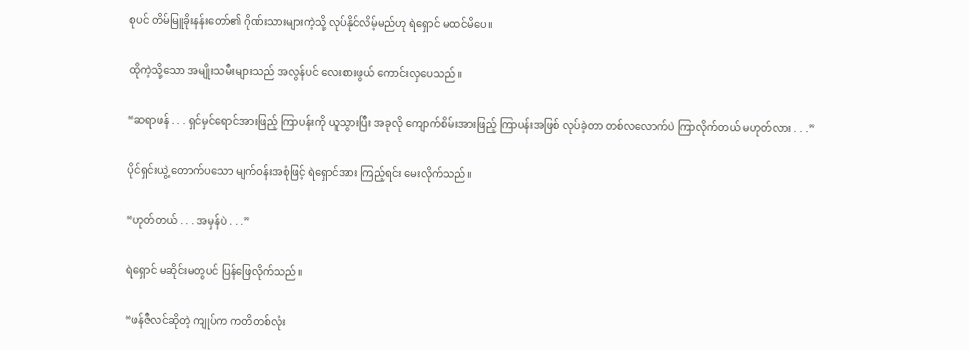စုပင် တိမ်မြူခိုးနန်းတော်၏ ဂိုဏ်းသားများကဲ့သို့ လုပ်နိုင်လိမ့်မည်ဟု ရဲရှောင် မထင်မိပေ။

ထိုကဲ့သို့သော အမျိုးသမီးများသည် အလွန်ပင် လေးစားဖွယ် ကောင်းလှပေသည်။

“ဆရာဖန် . . . ရှင်မှင်ရောင်အားဖြည့် ကြာပန်းကို ယူသွားပြီး အခုလို ကျောက်စိမ်းအားဖြည့် ကြာပန်းအဖြစ် လုပ်ခဲ့တာ တစ်လလောက်ပဲ ကြာလိုက်တယ် မဟုတ်လား . . .”

ပိုင်ရှင်းယွဲ့ တောက်ပသော မျက်ဝန်းအစုံဖြင့် ရဲရှောင်အား ကြည့်ရင်း မေးလိုက်သည်။

“ဟုတ်တယ် . . . အမှန်ပဲ . . .”

ရဲရှောင် မဆိုင်းမတွပင် ပြန်ဖြေလိုက်သည်။

“ဖန်ဇီလင်ဆိုတဲ့ ကျုပ်က ကတိတစ်လုံး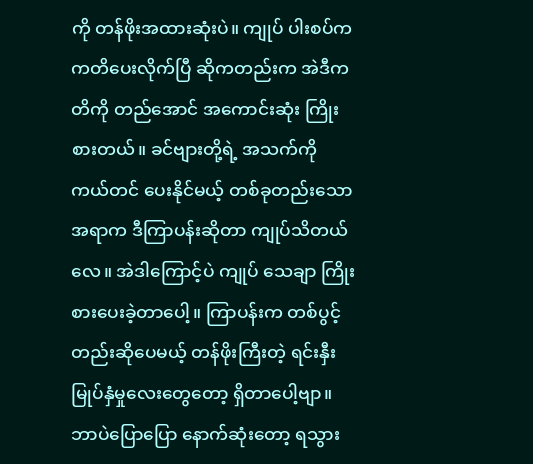ကို တန်ဖိုးအထားဆုံးပဲ။ ကျုပ် ပါးစပ်က ကတိပေးလိုက်ပြီ ဆိုကတည်းက အဲဒီကတိကို တည်အောင် အကောင်းဆုံး ကြိုးစားတယ်။ ခင်ဗျားတို့ရဲ့ အသက်ကို ကယ်တင် ပေးနိုင်မယ့် တစ်ခုတည်းသော အရာက ဒီကြာပန်းဆိုတာ ကျုပ်သိတယ်လေ။ အဲဒါကြောင့်ပဲ ကျုပ် သေချာ ကြိုးစားပေးခဲ့တာပေါ့။ ကြာပန်းက တစ်ပွင့်တည်းဆိုပေမယ့် တန်ဖိုးကြီးတဲ့ ရင်းနှီးမြုပ်နှံမှုလေးတွေတော့ ရှိတာပေါ့ဗျာ။ ဘာပဲပြောပြော နောက်ဆုံးတော့ ရသွား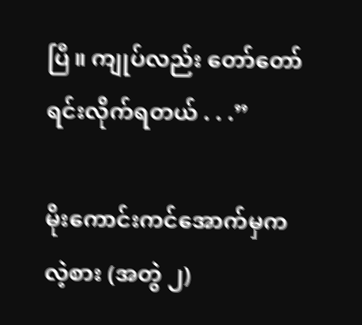ပြီ။ ကျုပ်လည်း တော်တော် ရင်းလိုက်ရတယ် . . .”

မိုးကောင်းကင်အောက်မှကလဲ့စား (အတွဲ ၂)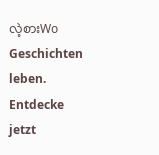လဲ့စားWo Geschichten leben. Entdecke jetzt